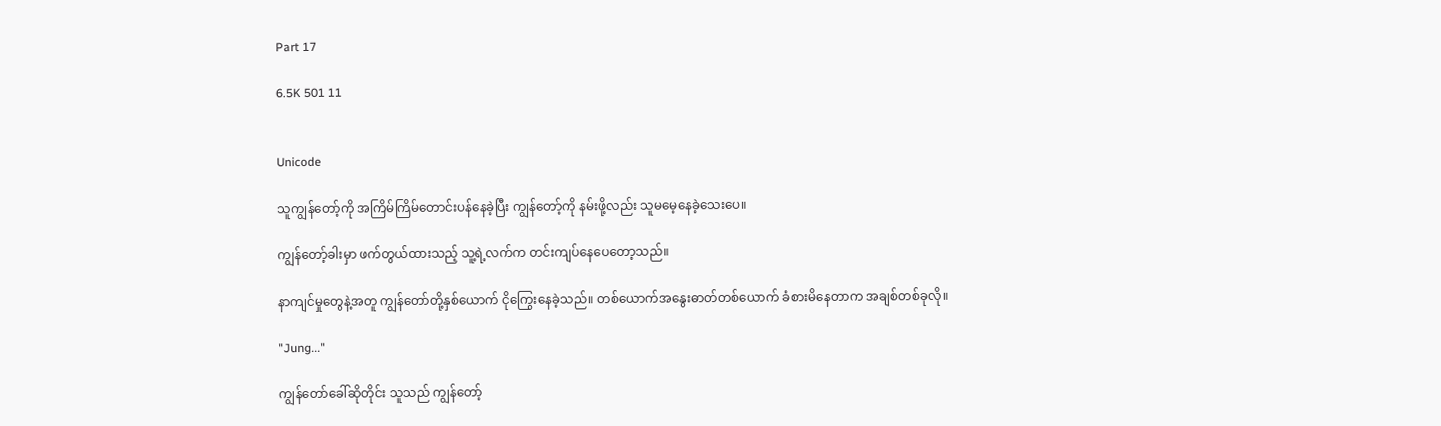Part 17

6.5K 501 11


Unicode

သူကျွန်တော့်ကို အကြိမ်ကြိမ်တောင်းပန်နေခဲ့ပြီး ကျွန်တော့်ကို နမ်းဖို့လည်း သူမမေ့နေခဲ့သေးပေ။

ကျွန်တော့်ခါးမှာ ဖက်တွယ်ထားသည့် သူ့ရဲ့လက်က တင်းကျပ်နေပေတော့သည်။

နာကျင်မှုတွေနဲ့အတူ ကျွန်တော်တို့နှစ်ယောက် ငိုကြွေးနေခဲ့သည်။ တစ်ယောက်အနွေးဓာတ်တစ်ယောက် ခံစားမိနေတာက အချစ်တစ်ခုလို။

"Jung..."

ကျွန်တော်ခေါ်ဆိုတိုင်း သူသည် ကျွန်တော့်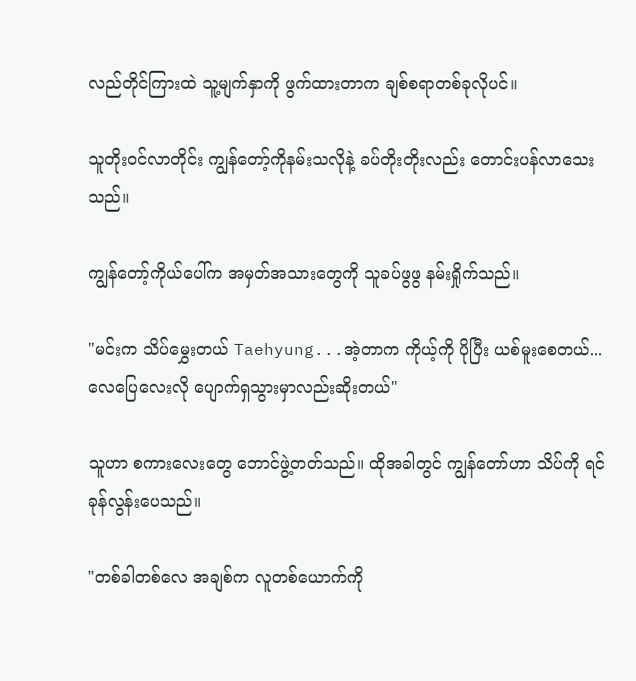လည်တိုင်ကြားထဲ သူ့မျက်နှာကို ဖွက်ထားတာက ချစ်စရာတစ်ခုလိုပင်။

သူတိုးဝင်လာတိုင်း ကျွန်တော့်ကိုနမ်းသလိုနဲ့ ခပ်တိုးတိုးလည်း တောင်းပန်လာသေးသည်။

ကျွန်တော့်ကိုယ်ပေါ်က အမှတ်အသားတွေကို သူခပ်ဖွဖွ နမ်းရှိုက်သည်။

"မင်းက သိပ်မွှေးတယ် Taehyung...အဲ့တာက ကိုယ့်ကို ပိုပြီး ယစ်မူးစေတယ်...လေပြေလေးလို ပျောက်ရှသွားမှာလည်းဆိုးတယ်"

သူဟာ စကားလေးတွေ ဘောင်ဖွဲ့တတ်သည်။ ထိုအခါတွင် ကျွန်တော်ဟာ သိပ်ကို ရင်ခုန်လွန်းပေသည်။

"တစ်ခါတစ်လေ အချစ်က လူတစ်ယောက်ကို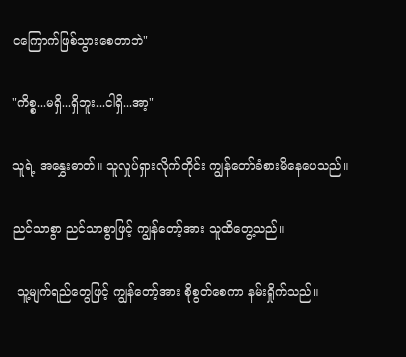ငကြောက်ဖြစ်သွားစေတာဘဲ"

"ကိစ္စ...မရှိ...ရှိဘူး...ငါရှိ...အာ့"

သူရဲ့ အနွှေးဓာတ်။ သူလှုပ်ရှားလိုက်တိုင်း ကျွန်တော်ခံစားမိနေပေသည်။

ညင်သာစွာ ညင်သာစွာဖြင့် ကျွန်တော့်အား သူထိတွေ့သည်။

 သူ့မျက်ရည်တွေဖြင့် ကျွန်တော့်အား စိုစွတ်စေကာ နမ်းရှိုက်သည်။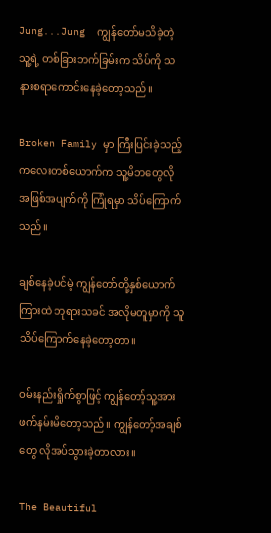Jung...Jung  ကျွန်တော်မသိခဲ့တဲ့ သူ့ရဲ့ တစ်ခြားဘက်ခြမ်းက သိပ်ကို သနားစရာကောင်းနေခဲ့တော့သည်။

Broken Family မှာ ကြီးပြင်းခဲ့သည့် ကလေးတစ်ယောက်က သူ့မိဘတွေလိုအဖြစ်အပျက်ကို ကြုံရမှာ သိပ်ကြောက်သည်။

ချစ်နေခဲ့ပင်မဲ့ ကျွန်တော်တို့နှစ်ယောက်ကြားထဲ ဘုရားသခင် အလိုမတူမှာကို သူသိပ်ကြောက်နေခဲ့တော့တာ။

ဝမ်းနည်းရှိုက်စွာဖြင့် ကျွန်တော့်သူ့အား ဖက်နမ်းမိတော့သည်။ ကျွန်တော့်အချစ်တွေ လိုအပ်သွားခဲ့တာလား။

The Beautiful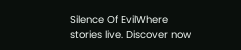Silence Of EvilWhere stories live. Discover now